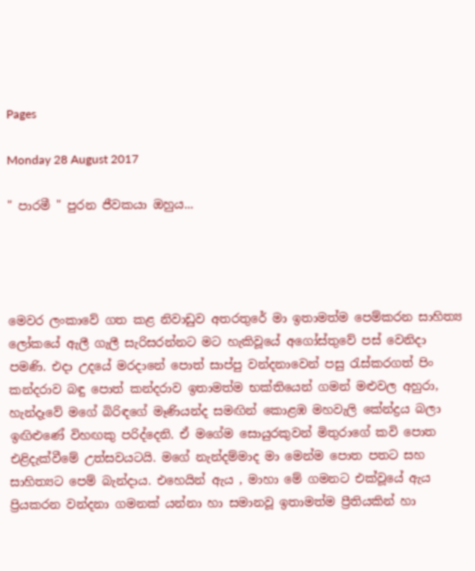Pages

Monday 28 August 2017

" පාරමී " පුරන ජීවකයා ඔහුය...




මෙවර ලංකාවේ ගත කළ නිවාඩුව අතරතුරේ මා ඉතාමත්ම පෙම්කරන සාහිත්‍ය ලෝකයේ ඇලී ගැලී සැරිසරන්නට මට හැකිවූයේ අගෝස්තුවේ පස් වෙනිදා පමණි. එදා උදයේ මරදානේ පොත් සාප්පු වන්දනාවෙන් පසු රැස්කරගත් පිං කන්දරාව බඳු පොත් කන්දරාව ඉතාමත්ම භක්තියෙන් ගමන් මළුවල අහුරා, හැන්දෑවේ මගේ බිරිඳගේ මෑණියන්ද සමඟින් කොළඹ මහවැලි කේන්ද්‍රය බලා ඉඟිළුණේ විහඟකු පරිද්දෙනි. ඒ මගේම සොයුරකුවන් මිතුරාගේ කවි පොත එළිදැක්වීමේ උත්සවයටයි. මගේ නැන්දම්මාද මා මෙන්ම පොත පතට සහ සාහිත්‍යට පෙම් බැන්දාය. එහෙයින් ඇය , මාහා මේ ගමනට එක්වූයේ ඇය ප්‍රියකරන වන්දනා ගමනක් යන්නා හා සමානවූ ඉතාමත්ම ප්‍රීතියකින් හා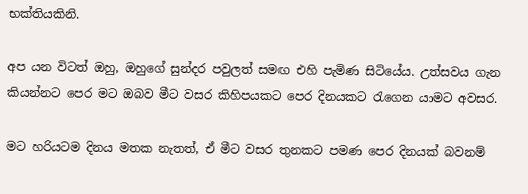භක්තියකිනි.

අප යන විටත් ඔහු, ඔහුගේ සුන්දර පවුලත් සමඟ එහි පැමිණ සිටියේය. උත්සවය ගැන කියන්නට පෙර මට ඔබව මීට වසර කිහිපයකට පෙර දිනයකට රැගෙන යාමට අවසර.

මට හරියටම දිනය මතක නැතත්, ඒ මීට වසර තුනකට පමණ පෙර දිනයක් බවනම්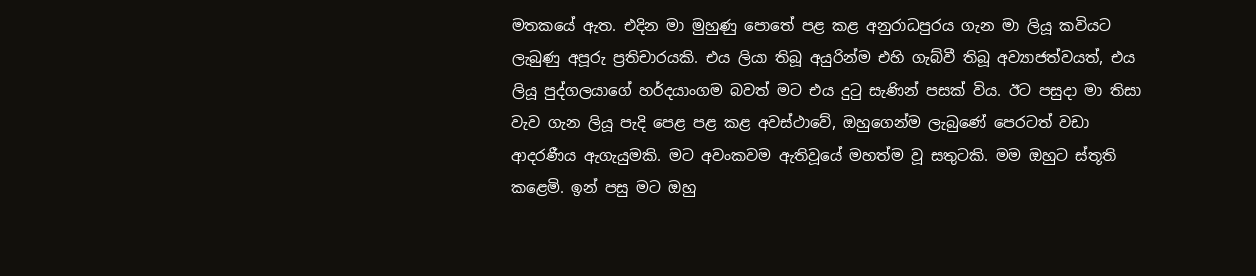මතකයේ ඇත. එදින මා මුහුණු පොතේ පළ කළ අනුරාධපුරය ගැන මා ලියූ කවියට ලැබුණු අපූරු ප්‍රතිචාරයකි. එය ලියා තිබූ අයුරින්ම එහි ගැබ්වී තිබූ අව්‍යාජත්වයත්, එය ලියූ පුද්ගලයාගේ හර්දයාංගම බවත් මට එය දුටු සැණින් පසක් විය. ඊට පසුදා මා තිසා වැව ගැන ලියූ පැදි පෙළ පළ කළ අවස්ථාවේ, ඔහුගෙන්ම ලැබුණේ පෙරටත් වඩා ආදරණීය ඇගැයුමකි. මට අවංකවම ඇතිවූයේ මහත්ම වූ සතුටකි. මම ඔහුට ස්තූති කළෙමි. ඉන් පසු මට ඔහු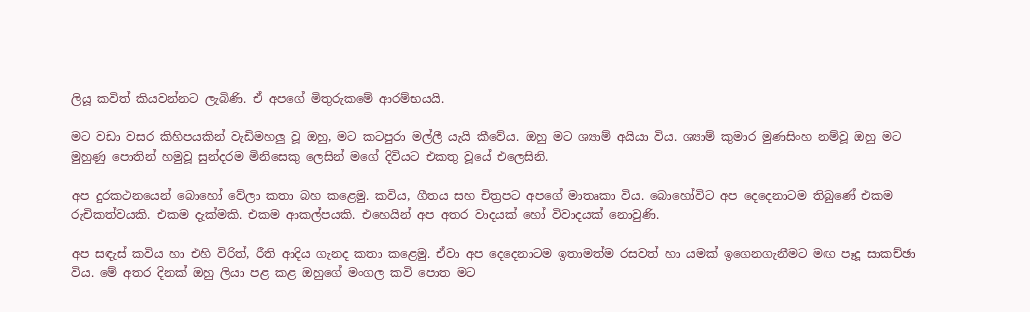ලියූ කවිත් කියවන්නට ලැබිණි. ඒ අපගේ මිතුරුකමේ ආරම්භයයි.

මට වඩා වසර කිහිපයකින් වැඩිමහලු වූ ඔහු, මට කටපුරා මල්ලී යැයි කීවේය. ඔහු මට ශ්‍යාම් අයියා විය. ශ්‍යාම් කුමාර මුණසිංහ නම්වූ ඔහු මට මුහුණු පොතින් හමුවූ සුන්දරම මිනිසෙකු ලෙසින් මගේ දිවියට එකතු වූයේ එලෙසිනි.

අප දුරකථනයෙන් බොහෝ වේලා කතා බහ කළෙමු. කවිය, ගීතය සහ චිත්‍රපට අපගේ මාතෘකා විය. බොහෝවිට අප දෙදෙනාටම තිබුණේ එකම රුචිකත්වයකි. එකම දැක්මකි. එකම ආකල්පයකි. එහෙයින් අප අතර වාදයක් හෝ විවාදයක් නොවුණි.

අප සඳැස් කවිය හා එහි විරිත්, රීති ආදිය ගැනද කතා කළෙමු. ඒවා අප දෙදෙනාටම ඉතාමත්ම රසවත් හා යමක් ඉගෙනගැනීමට මඟ පෑදූ සාකච්ඡා විය. මේ අතර දිනක් ඔහු ලියා පළ කළ ඔහුගේ මංගල කවි පොත මට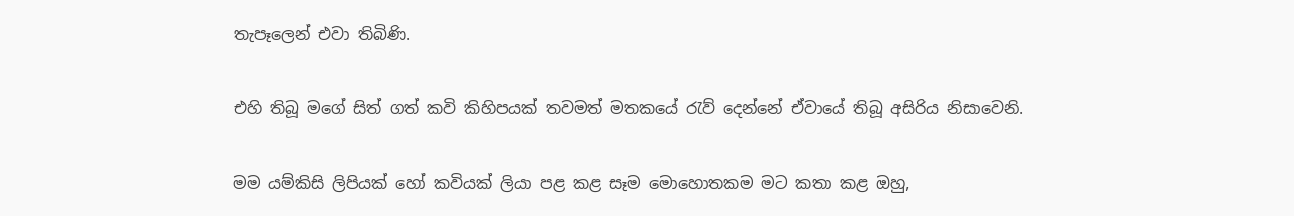තැපෑලෙන් එවා තිබිණි.

එහි තිබූ මගේ සිත් ගත් කවි කිහිපයක් තවමත් මතකයේ රැව් දෙන්නේ ඒවායේ තිබූ අසිරිය නිසාවෙනි.

මම යම්කිසි ලිපියක් හෝ කවියක් ලියා පළ කළ සෑම මොහොතකම මට කතා කළ ඔහු,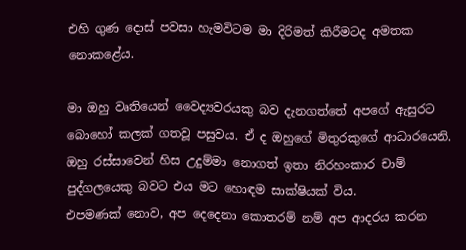එහි ගුණ දොස් පවසා හැමවිටම මා දිරිමත් කිරීමටද අමතක නොකළේය.

මා ඔහු වෘතියෙන් වෛද්‍යවරයකු බව දැනගත්තේ අපගේ ඇසුරට බොහෝ කලක් ගතවූ පසුවය. ඒ ද ඔහුගේ මිතුරකුගේ ආධාරයෙනි. ඔහු රස්සාවෙන් හිස උදුම්මා නොගත් ඉතා නිරහංකාර චාම් පුද්ගලයෙකු බවට එය මට හොඳම සාක්ෂියක් විය.
එපමණක් නොව, අප දෙදෙනා කොතරම් නම් අප ආදරය කරන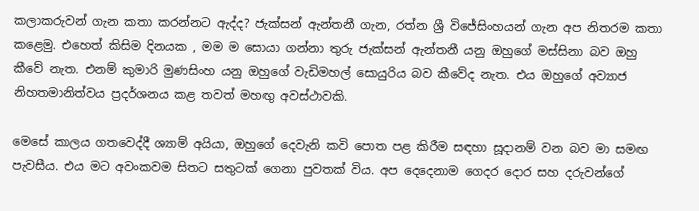කලාකරුවන් ගැන කතා කරන්නට ඇද්ද? ජැක්සන් ඇන්තනී ගැන, රත්න ශ්‍රී විජේසිංහයන් ගැන අප නිතරම කතා කළෙමු. එහෙත් කිසිම දිනයක , මම ම සොයා ගන්නා තුරු ජැක්සන් ඇන්තනී යනු ඔහුගේ මස්සිනා බව ඔහු කීවේ නැත. එනම් කුමාරි මුණසිංහ යනු ඔහුගේ වැඩිමහල් සොයුරිය බව කීවේද නැත. එය ඔහුගේ අව්‍යාජ නිහතමානිත්වය ප්‍රදර්ශනය කළ තවත් මහඟු අවස්ථාවකි.

මෙසේ කාලය ගතවෙද්දී ශ්‍යාම් අයියා, ඔහුගේ දෙවැනි කවි පොත පළ කිරීම සඳහා සූදානම් වන බව මා සමඟ පැවසීය. එය මට අවංකවම සිතට සතුටක් ගෙනා පුවතක් විය. අප දෙදෙනාම ගෙදර දොර සහ දරුවන්ගේ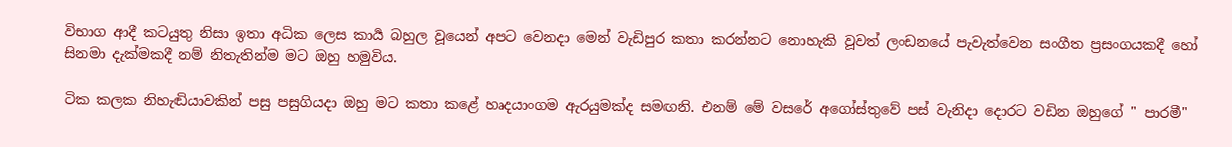විභාග ආදී කටයුතු නිසා ඉතා අධික ලෙස කාර්‍ය බහුල වූයෙන් අපට වෙනදා මෙන් වැඩිපුර කතා කරන්නට නොහැකි වූවත් ලංඩනයේ පැවැත්වෙන සංගීත ප්‍රසංගයකදී හෝ සිනමා දැක්මකදී නම් නිතැතින්ම මට ඔහු හමුවිය.

ටික කලක නිහැඬියාවකින් පසු පසුගියදා ඔහු මට කතා කළේ හෘදයාංගම ඇරයුමක්ද සමඟනි. එනම් මේ වසරේ අගෝස්තුවේ පස් වැනිදා දොරට වඩින ඔහුගේ " පාරමී"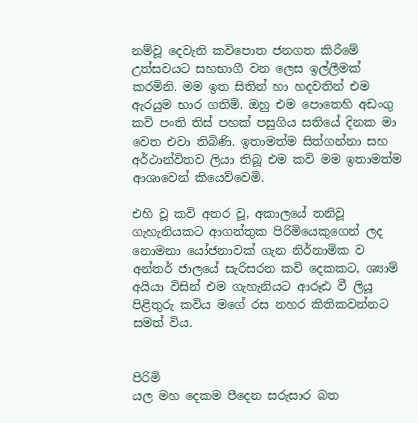නම්වූ දෙවැනි කවිපොත ජනගත කිරීමේ උත්සවයට සහභාගී වන ලෙස ඉල්ලීමක් කරමිනි. මම ඉත සිතින් හා හදවතින් එම ඇරයුම භාර ගතිමි. ඔහු එම පොතෙහි අඩංගු කවි පංති තිස් පහක් පසුගිය සතියේ දිනක මා වෙත එවා තිබිණි. ඉතාමත්ම සිත්ගන්නා සහ අර්ථාන්විතව ලියා තිබූ එම කවි මම ඉතාමත්ම ආශාවෙන් කියෙව්වෙමි.

එහි වූ කවි අතර වූ, අකාලයේ තනිවූ ගැහැනියකට ආගන්තුක පිරිමියෙකුගෙන් ලද නොමනා යෝජනාවක් ගැන නිර්නාමික ව අන්තර් ජාලයේ සැරිසරන කවි දෙකකට, ශ්‍යාම් අයියා විසින් එම ගැහැනියට ආරූඪ වී ලියූ පිළිතුරු කවිය මගේ රස නහර කිතිකවන්නට සමත් විය.


පිරිමි
යල මහ දෙකම පීදෙන සරුසාර බත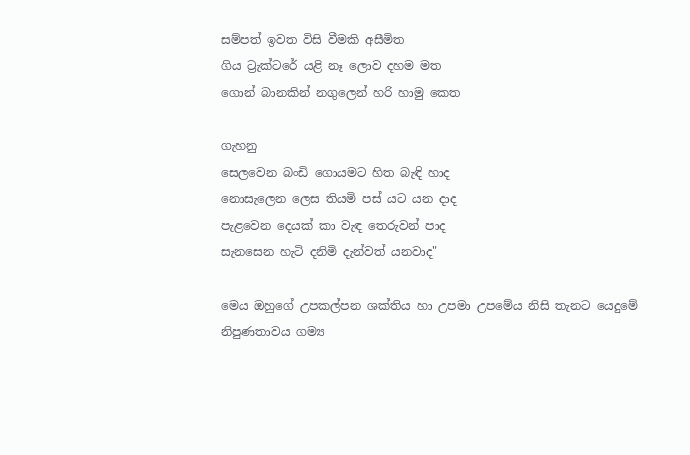සම්පත් ඉවත විසි වීමකි අසීමිත
ගිය ට්‍රැක්ටරේ යළි නෑ ලොව දහම මත
ගොන් බානකින් නගුලෙන් හරි හාමු කෙත

ගැහනු
සෙලවෙන බංඩි ගොයමට හිත බැඳි හාද
නොසැලෙන ලෙස තියමි පස් යට යන දාද
පැළවෙන දෙයක් කා වැඳ තෙරුවන් පාද
සැනසෙන හැටි දනිමි දැන්වත් යනවාද"

මෙය ඔහුගේ උපකල්පන ශක්තිය හා උපමා උපමේය නිසි තැනට යෙදුමේ නිපුණතාවය ගම්‍ය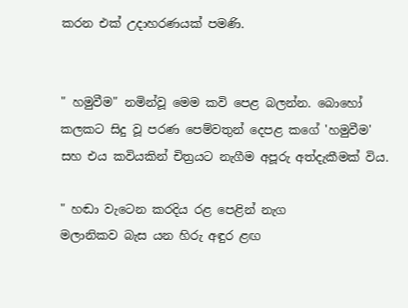කරන එක් උදාහරණයක් පමණි.


" හමුවීම" නමින්වූ මෙම කවි පෙළ බලන්න. බොහෝ කලකට සිදු වූ පරණ පෙම්වතුන් දෙපළ කගේ 'හමුවීම' සහ එය කවියකින් චිත්‍රයට නැගීම අපූරු අත්දැකීමක් විය.

" හඬා වැටෙන කරදිය රළ පෙළින් නැග
මලානිකව බැස යන හිරු අඳුර ළඟ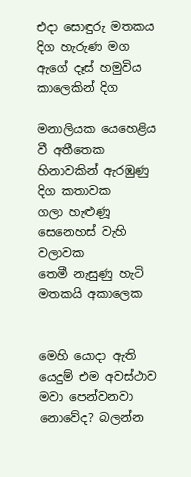එදා සොඳුරු මතකය දිග හැරුණ මග
ඇගේ දෑස් හමුවිය කාලෙකින් දිග

මනාලියක යෙහෙළිය වී අතීතෙක
හිනාවකින් ඇරඹුණු දිග කතාවක
ගලා හැළුණූ සෙනෙහස් වැහි වලාවක
තෙමී නැසුණු හැටි මතකයි අකාලෙක


මෙහි යොදා ඇති යෙදුම් එම අවස්ථාව මවා පෙන්වනවා නොවේද? බලන්න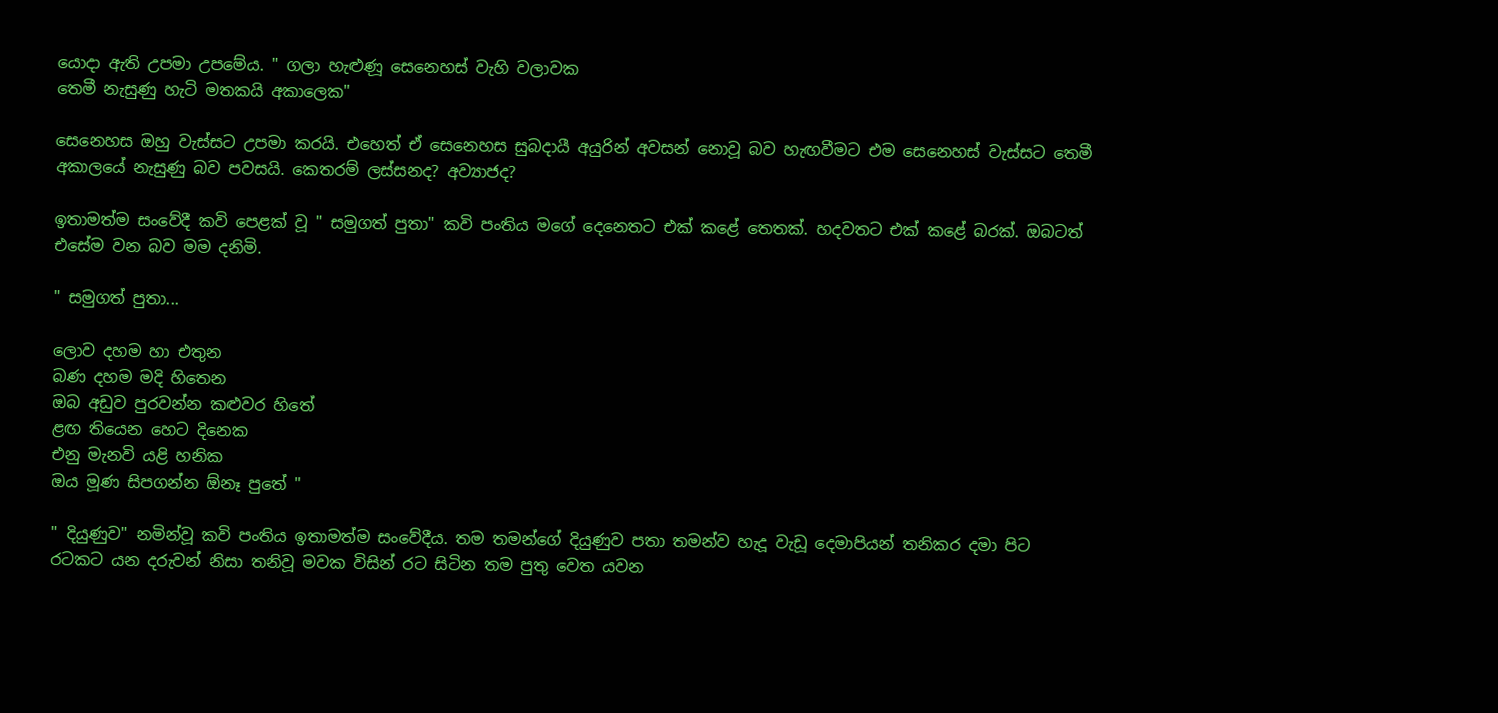යොදා ඇති උපමා උපමේය. " ගලා හැළුණූ සෙනෙහස් වැහි වලාවක
තෙමී නැසුණු හැටි මතකයි අකාලෙක"

සෙනෙහස ඔහු වැස්සට උපමා කරයි. එහෙත් ඒ සෙනෙහස සුබදායී අයුරින් අවසන් නොවූ බව හැඟවීමට එම සෙනෙහස් වැස්සට තෙමී අකාලයේ නැසුණු බව පවසයි. කෙතරම් ලස්සනද? අව්‍යාජද?

ඉතාමත්ම සංවේදී කවි පෙළක් වූ " සමුගත් පුතා" කවි පංතිය මගේ දෙනෙතට එක් කළේ තෙතක්. හදවතට එක් කළේ බරක්. ඔබටත් එසේම වන බව මම දනිමි.

" සමුගත් පුතා...

ලොව දහම හා එතුන
බණ දහම මදි හිතෙන
ඔබ අඩුව පුරවන්න කළුවර හිතේ
ළඟ තියෙන හෙට දිනෙක
එනු මැනවි යළි හනික
ඔය මූණ සිපගන්න ඕනෑ පුතේ "

" දියුණුව" නමින්වූ කවි පංතිය ඉතාමත්ම සංවේදීය. තම තමන්ගේ දියුණුව පතා තමන්ව හැදූ වැඩූ දෙමාපියන් තනිකර දමා පිට රටකට යන දරුවන් නිසා තනිවූ මවක විසින් රට සිටින තම පුතු වෙත යවන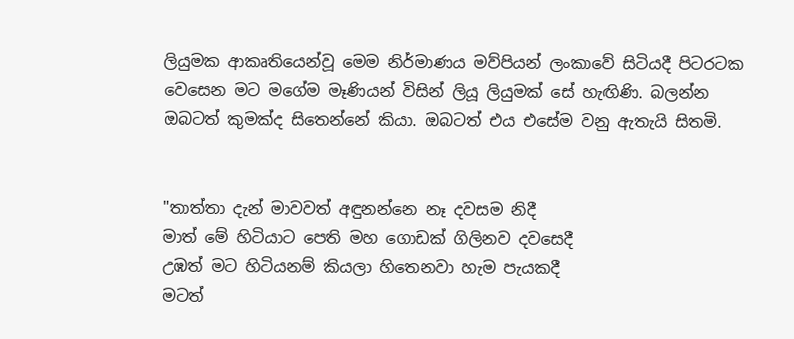ලියුමක ආකෘතියෙන්වූ මෙම නිර්මාණය මව්පියන් ලංකාවේ සිටියදී පිටරටක වෙසෙන මට මගේම මෑණියන් විසින් ලියූ ලියුමක් සේ හැඟිණි. බලන්න ඔබටත් කුමක්ද සිතෙන්නේ කියා. ඔබටත් එය එසේම වනු ඇතැයි සිතමි.


"තාත්තා දැන් මාවවත් අඳුනන්නෙ නෑ දවසම නිදී
මාත් මේ හිටියාට පෙති මහ ගොඩක් ගිලිනව දවසෙදී
උඹත් මට හිටියනම් කියලා හිතෙනවා හැම පැයකදී
මටත්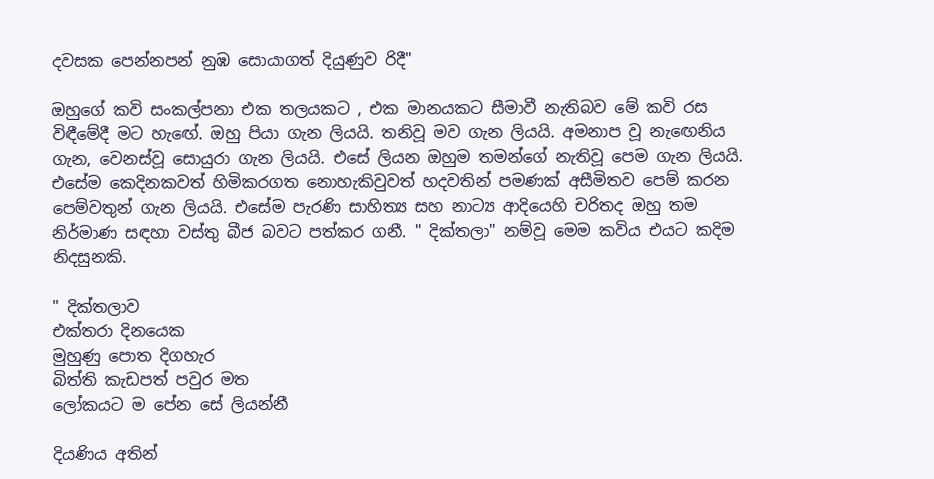දවසක පෙන්නපන් නුඹ සොයාගත් දියුණුව රිදී"

ඔහුගේ කවි සංකල්පනා එක තලයකට , එක මානයකට සීමාවී නැතිබව මේ කවි රස විඳීමේදී මට හැඟේ. ඔහු පියා ගැන ලියයි. තනිවූ මව ගැන ලියයි. අමනාප වූ නැඟෙනිය ගැන, වෙනස්වූ සොයුරා ගැන ලියයි. එසේ ලියන ඔහුම තමන්ගේ නැතිවූ පෙම ගැන ලියයි. එසේම කෙදිනකවත් හිමිකරගත නොහැකිවුවත් හදවතින් පමණක් අසීමිතව පෙම් කරන පෙම්වතුන් ගැන ලියයි. එසේම පැරණි සාහිත්‍ය සහ නාට්‍ය ආදියෙහි චරිතද ඔහු තම නිර්මාණ සඳහා වස්තු බීජ බවට පත්කර ගනී. " දික්තලා" නම්වූ මෙම කවිය එයට කදිම නිදසුනකි.

" දික්තලාව
එක්තරා දිනයෙක
මුහුණු පොත දිගහැර
බිත්ති කැඩපත් පවුර මත
ලෝකයට ම පේන සේ ලියන්නී

දියණිය අතින්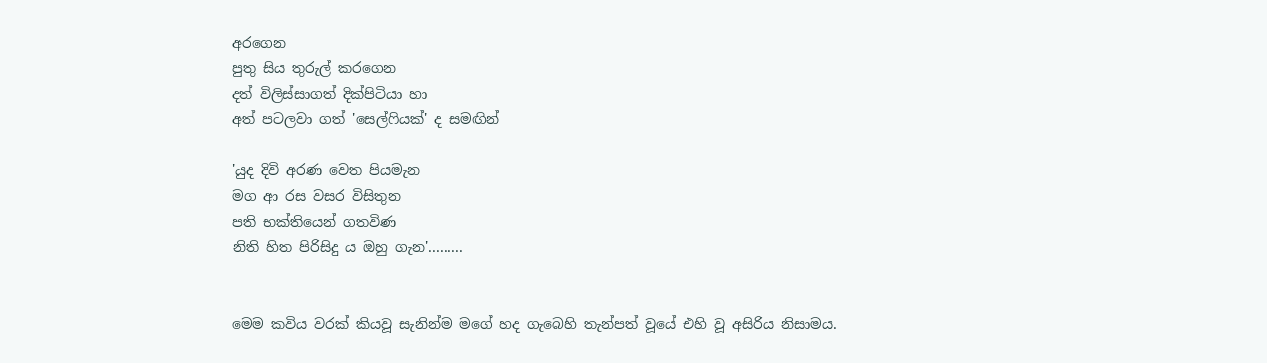අරගෙන
පුතු සිය තුරුල් කරගෙන
දත් විලිස්සාගත් දික්පිටියා හා
අත් පටලවා ගත් 'සෙල්ෆියක්' ද සමඟින්

'යුද දිවි අරණ වෙත පියමැන
මග ආ රස වසර විසිතුන
පති භක්තියෙන් ගතවිණ
නිති හිත පිරිසිදු ය ඔහු ගැන'.........


මෙම කවිය වරක් කියවූ සැනින්ම මගේ හද ගැබෙහි තැන්පත් වූයේ එහි වූ අසිරිය නිසාමය.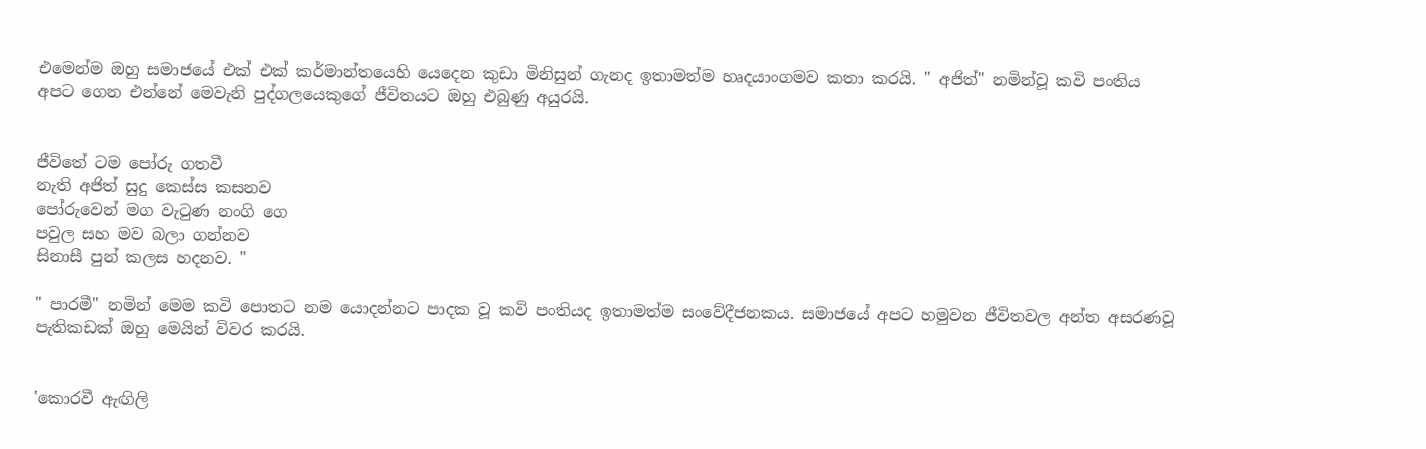එමෙන්ම ඔහු සමාජයේ එක් එක් කර්මාන්තයෙහි යෙදෙන කුඩා මිනිසුන් ගැනද ඉතාමත්ම හෘදයාංගමව කතා කරයි. " අජිත්" නමින්වූ කවි පංතිය අපට ගෙන එන්නේ මෙවැනි පුද්ගලයෙකුගේ ජීවිතයට ඔහු එබුණු අයුරයි.


ජීවිතේ ටම පෝරු ගතවී
නැති අජිත් සුදු කෙස්ස කසනව
පෝරුවෙන් මග වැටුණ නංගි ගෙ
පවුල සහ මව බලා ගන්නව
සිනාසී පුන් කලස හදනව. "

" පාරමී" නමින් මෙම කවි පොතට නම යොදන්නට පාදක වූ කවි පංතියද ඉතාමත්ම සංවේදීජනකය. සමාජයේ අපට හමුවන ජීවිතවල අන්ත අසරණවූ පැතිකඩක් ඔහු මෙයින් විවර කරයි.


'කොරවී ඇඟිලි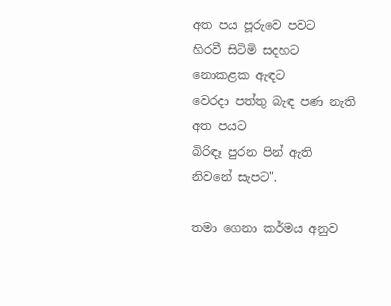අත පය පූරුවෙ පවට
හිරවී සිටිමි සදහට නොකළක ඇඳට
වෙරදා පත්තු බැඳ පණ නැති අත පයට
බිරිඳෑ පුරන පින් ඇති නිවනේ සැපට".

තමා ගෙනා කර්මය අනුව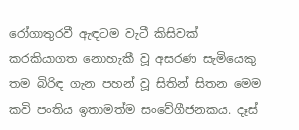රෝගාතුරවී ඇඳටම වැටී කිසිවක් කරකියාගත නොහැකී වූ අසරණ සැමියෙකු තම බිරිඳ ගැන පහන් වූ සිතින් සිතන මෙම කවි පංතිය ඉතාමත්ම සංවේගීජනකය. දෑස්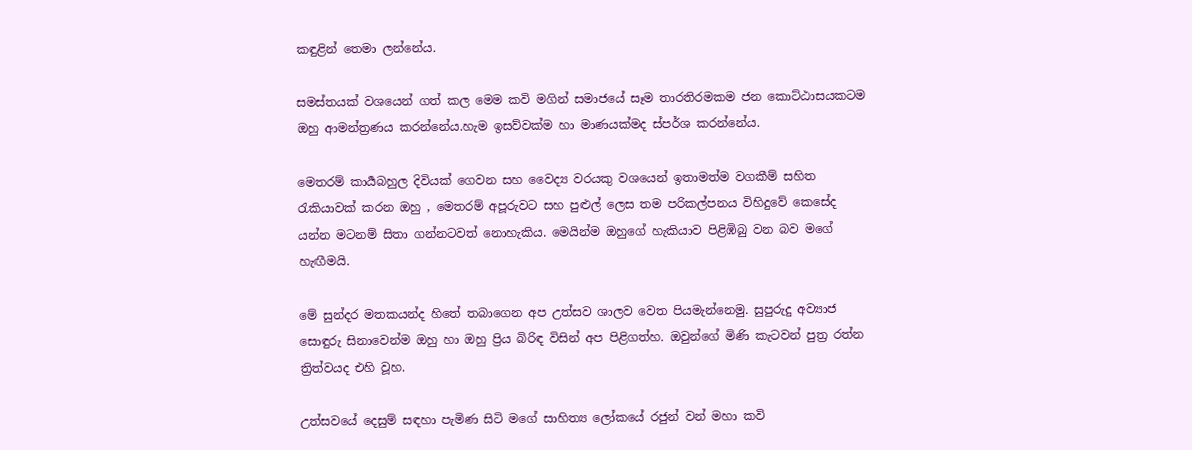කඳුළින් තෙමා ලන්නේය.

සමස්තයක් වශයෙන් ගත් කල මෙම කවි මගින් සමාජයේ සෑම තාරතිරමකම ජන කොට්ඨාසයකටම ඔහු ආමන්ත්‍රණය කරන්නේය.හැම ඉසව්වක්ම හා මාණයක්මද ස්පර්ශ කරන්නේය.

මෙතරම් කාර්‍යබහුල දිවියක් ගෙවන සහ වෛද්‍ය වරයකු වශයෙන් ඉතාමත්ම වගකීම් සහිත රැකියාවක් කරන ඔහු , මෙතරම් අපූරුවට සහ පුළුල් ලෙස තම පරිකල්පනය විහිදුවේ කෙසේද යන්න මටනම් සිතා ගන්නටවත් නොහැකිය. මෙයින්ම ඔහුගේ හැකියාව පිළිඹිබු වන බව මගේ හැඟීමයි.

මේ සුන්දර මතකයන්ද හිතේ තබාගෙන අප උත්සව ශාලව වෙත පියමැන්නෙමු. සුපුරුදු අව්‍යාජ සොඳුරු සිනාවෙන්ම ඔහු හා ඔහු ප්‍රිය බිරිඳ විසින් අප පිළිගත්හ. ඔවුන්ගේ මිණි කැටවන් පුත්‍ර රත්න ත්‍රිත්වයද එහි වූහ.

උත්සවයේ දෙසුම් සඳහා පැමිණ සිටි මගේ සාහිත්‍ය ලෝකයේ රජුන් වන් මහා කවි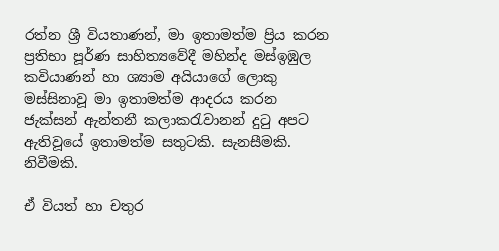රත්න ශ්‍රී වියතාණන්, මා ඉතාමත්ම ප්‍රිය කරන ප්‍රතිභා පූර්ණ සාහිත්‍යවේදී මහින්ද මස්ඉඹුල කවියාණන් හා ශ්‍යාම අයියාගේ ලොකු මස්සිනාවූ මා ඉතාමත්ම ආදරය කරන ජැක්සන් ඇන්තනී කලාකරැවානන් දුටු අපට ඇතිවූයේ ඉතාමත්ම සතුටකි. සැනසීමකි. නිවීමකි.

ඒ වියත් හා චතුර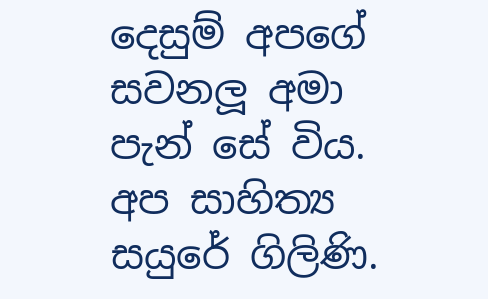දෙසුම් අපගේ සවනලූ අමා පැන් සේ විය. අප සාහිත්‍ය සයුරේ ගිලිණි.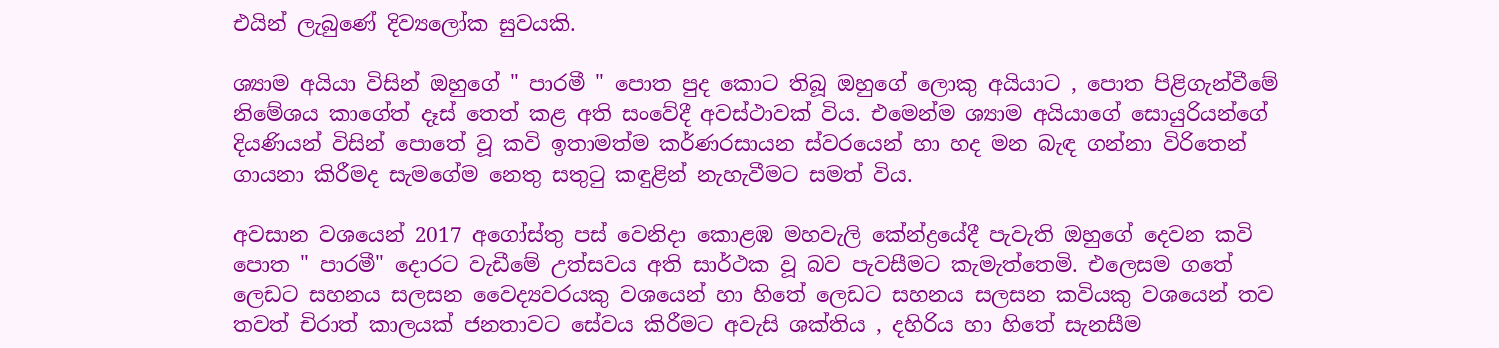එයින් ලැබුණේ දිව්‍යලෝක සුවයකි.

ශ්‍යාම අයියා විසින් ඔහුගේ " පාරමී " පොත පුද කොට තිබූ ඔහුගේ ලොකු අයියාට , පොත පිළිගැන්වීමේ නිමේශය කාගේත් දෑස් තෙත් කළ අති සංවේදී අවස්ථාවක් විය. එමෙන්ම ශ්‍යාම අයියාගේ සොයුරියන්ගේ දියණියන් විසින් පොතේ වූ කවි ඉතාමත්ම කර්ණරසායන ස්වරයෙන් හා හද මන බැඳ ගන්නා විරිතෙන් ගායනා කිරීමද සැමගේම නෙතු සතුටු කඳුළින් නැහැවීමට සමත් විය.

අවසාන වශයෙන් 2017 අගෝස්තු පස් වෙනිදා කොළඹ මහවැලි කේන්ද්‍රයේදී පැවැති ඔහුගේ දෙවන කවි පොත " පාරමී" දොරට වැඩීමේ උත්සවය අති සාර්ථක වූ බව පැවසීමට කැමැත්තෙමි. එලෙසම ගතේ ලෙඩට සහනය සලසන වෛද්‍යවරයකු වශයෙන් හා හිතේ ලෙඩට සහනය සලසන කවියකු වශයෙන් තව තවත් චිරාත් කාලයක් ජනතාවට සේවය කිරීමට අවැසි ශක්තිය , දහිරිය හා හිතේ සැනසීම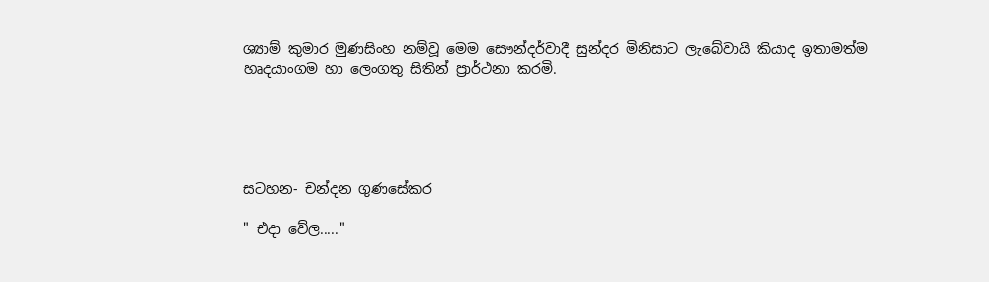ශ්‍යාම් කුමාර මුණසිංහ නම්වූ මෙම සෞන්දර්වාදී සුන්දර මිනිසාට ලැබේවායි කියාද ඉතාමත්ම හෘදයාංගම හා ලෙංගතු සිතින් ප්‍රාර්ථනා කරමි.





සටහන- චන්දන ගුණසේකර

" එදා වේල....."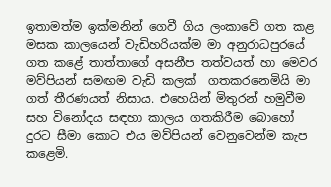ඉතාමත්ම ඉක්මනින් ගෙවී ගිය ලංකාවේ ගත කළ මසක කාලයෙන් වැඩිහරියක්ම මා අනුරාධපුරයේ ගත කළේ තාත්තාගේ අසනීප තත්වයත් හා මෙවර මව්පියන් සමඟම වැඩි කලක්  ගතකරනෙමියි මා ගත් තීරණයත් නිසාය. එහෙයින් මිතුරන් හමුවීම සහ විනෝදය සඳහා කාලය ගතකිරීම බොහෝ දුරට සීමා කොට එය මව්පියන් වෙනුවෙන්ම කැප කළෙමි.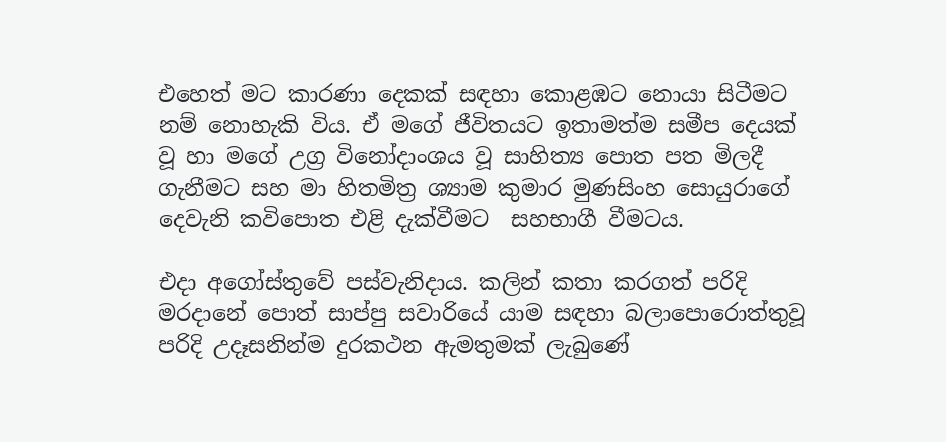එහෙත් මට කාරණා දෙකක් සඳහා කොළඹට නොයා සිටීමට නම් නොහැකි විය. ඒ මගේ ජීවිතයට ඉතාමත්ම සමීප දෙයක් වූ හා මගේ උග්‍ර විනෝදාංශය වූ සාහිත්‍ය පොත පත මිලදී ගැනීමට සහ මා හිතමිත්‍ර ශ්‍යාම කුමාර මුණසිංහ සොයුරාගේ දෙවැනි කවිපොත එළි දැක්වීමට  සහභාගී වීමටය.

එදා අගෝස්තුවේ පස්වැනිදාය. කලින් කතා කරගත් පරිදි මරදානේ පොත් සාප්පු සවාරියේ යාම සඳහා බලාපොරොත්තුවූ පරිදි උදෑසනින්ම දුරකථන ඇමතුමක් ලැබුණේ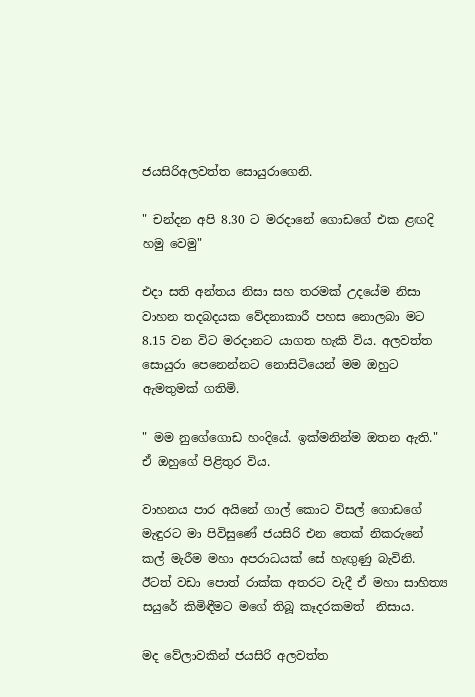ජයසිරිඅලවත්ත සොයුරාගෙනි.

" චන්දන අපි 8.30 ට මරදානේ ගොඩගේ එක ළඟදි හමු වෙමු"

එදා සති අන්තය නිසා සහ තරමක් උදයේම නිසා වාහන තදබදයක වේදනාකාරී පහස නොලබා මට 8.15 වන විට මරදානට යාගත හැකි විය. අලවත්ත සොයුරා පෙනෙන්නට නොසිටියෙන් මම ඔහුට ඇමතුමක් ගතිමි.

" මම නුගේගොඩ හංදියේ. ඉක්මනින්ම ඔතන ඇති." ඒ ඔහුගේ පිළිතුර විය.

වාහනය පාර අයිනේ ගාල් කොට විසල් ගොඩගේ මැඳුරට මා පිවිසුණේ ජයසිරි එන තෙක් නිකරුනේ කල් මැරීම මහා අපරාධයක් සේ හැඟුණු බැවිනි. ඊටත්‍ වඩා පොත් රාක්ක අතරට වැදී ඒ මහා සාහිත්‍ය සයුරේ කිමිඳීමට මගේ තිබූ කෑදරකමත්  නිසාය.

මද වේලාවකින් ජයසිරි අලවත්ත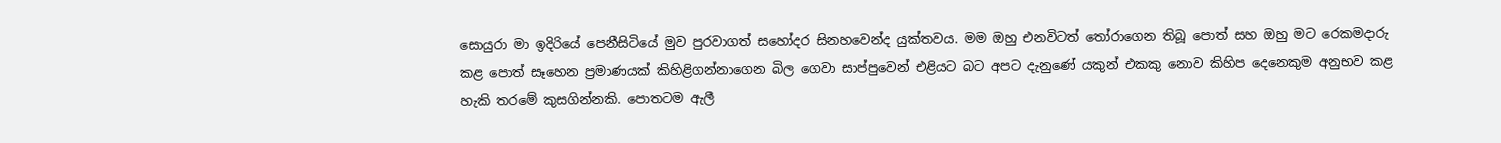සොයුරා මා ඉදිරියේ පෙනීසිටියේ මුව පුරවාගත් සහෝදර සිනහවෙන්ද යුක්තවය. මම ඔහු එනවිටත් තෝරාගෙන තිබූ පොත් සහ ඔහු මට රෙකමදාරු කළ පොත් සෑහෙන ප්‍රමාණයක් කිහිළිගන්නාගෙන බිල ගෙවා සාප්පුවෙන් එළියට බට අපට දැනුණේ යකුන් එකකු නොව කිහිප දෙනෙකුම අනුභව කළ හැකි තරමේ කුසගින්නකි. පොතටම ඇලී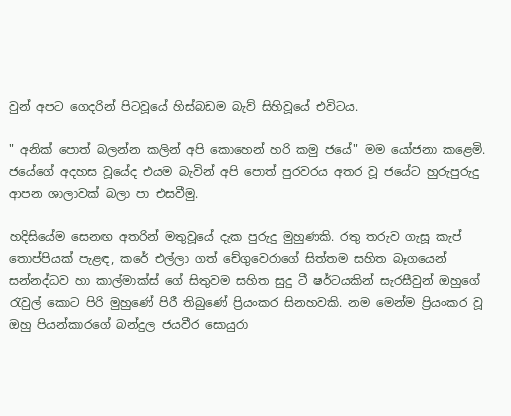වුන් අපට ගෙදරින් පිටවූයේ හිස්බඩම බැව් සිහිවූයේ එවිටය.

" අනික් පොත් බලන්න කලින් අපි කොහෙන් හරි කමු ජයේ" මම යෝජනා කළෙමි.
ජයේගේ අදහස වූයේද එයම බැවින් අපි පොත් පුරවරය අතර වූ ජයේට හුරුපුරුදු ආපන ශාලාවක් බලා පා එසවීමු.

හදිසියේම සෙනඟ අතරින්‍ මතුවූයේ දැක පුරුදු මුහුණකි. රතු තරුව ගැසූ කැප් තොප්පියක් පැළඳ, කරේ එල්ලා ගත් චේගුවෙරාගේ සිත්තම සහිත බෑගයෙන් සන්නද්ධව හා කාල්මාක්ස් ගේ සිතුවම සහිත සුදු ටී ෂර්ටයකින් සැරසීවුන් ඔහුගේ  රැවුල් කොට පිරි මුහුණේ පිරී තිබුණේ ප්‍රියංකර සිනහවකි. නම මෙන්ම ප්‍රියංකර වූ ඔහු පියන්කාරගේ බන්දුල ජයවීර සොයුරා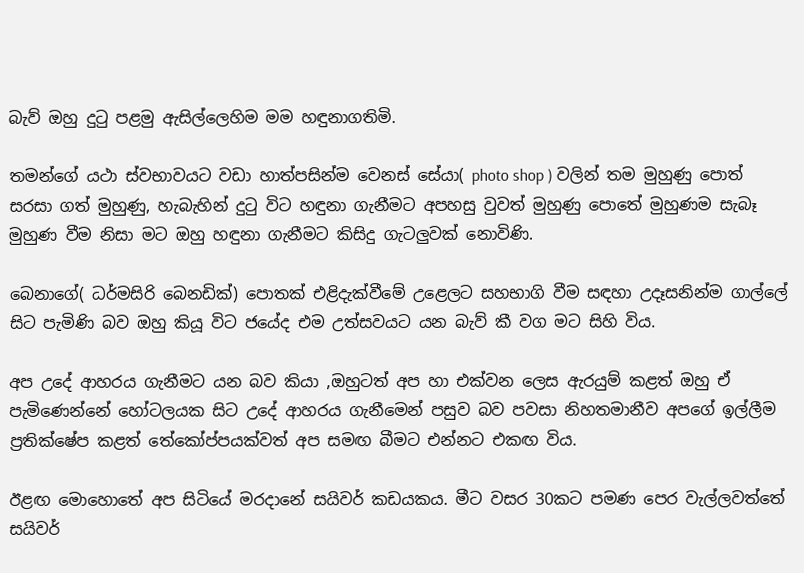බැව් ඔහු දුටු පළමු ඇසිල්ලෙහිම මම හඳුනාගතිමි.

තමන්ගේ යථා ස්වභාවයට වඩා හාත්පසින්ම වෙනස් සේයා( photo shop ) වලින් තම මුහුණු පොත් සරසා ගත් මුහුණු, හැබැහින් දුටු විට හඳුනා ගැනීමට අපහසු වුවත් මුහුණු පොතේ මුහුණම සැබෑ මුහුණ වීම නිසා මට ඔහු හඳුනා ගැනීමට කිසිදු ගැටලුවක් නොවිණි.

බෙනාගේ( ධර්මසිරි බෙනඩික්) පොතක් එළිදැක්වීමේ උළෙලට සහභාගි වීම සඳහා උදෑසනින්ම ගාල්ලේ සිට පැමිණි බව ඔහු කියූ විට ජයේද එම උත්සවයට යන බැව් කී වග මට සිහි විය.

අප උදේ ආහරය ගැනීමට යන බව කියා ,ඔහුටත් අප හා එක්වන ලෙස ඇරයුම් කළත් ඔහු ඒ පැමිණෙන්නේ හෝටලයක සිට උදේ ආහරය ගැනීමෙන් පසුව බව පවසා නිහතමානීව අපගේ ඉල්ලීම ප්‍රතික්ෂේප කළත් තේකෝප්පයක්වත් අප සමඟ බීමට එන්නට එකඟ විය.

ඊළඟ මොහොතේ අප සිටියේ මරදානේ සයිවර් කඩයකය. මීට වසර 30කට පමණ පෙර වැල්ලවත්තේ සයිවර්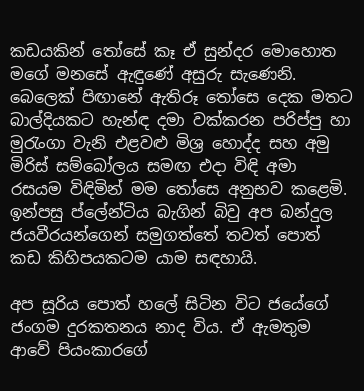කඩයකින් තෝසේ කෑ ඒ සුන්දර මොහොත මගේ මනසේ ඇඳුණේ අසුරු සැණෙනි. බෙලෙක් පිඟානේ ඇතිරූ තෝසෙ දෙක මතට බාල්දියකට හැන්ඳ දමා වක්කරන පරිප්පු හා මුරැංගා වැනි එළවළු මිශ්‍ර හොද්ද සහ අමු මිරිස් සම්බෝලය සමඟ එදා විඳි අමා රසයම විඳිමින් මම තෝසෙ අනුභව කළෙමි. ඉන්පසු ප්ලේන්ටිය බැගින් බිවු අප බන්දුල ජයවීරයන්ගෙන් සමුගත්තේ තවත් පොත් කඩ කිහිපයකටම යාම සඳහායි.

අප සූරිය පොත් හලේ සිටින විට ජයේගේ ජංගම දුරකතනය නාද විය. ඒ ඇමතුම ආවේ පියංකාරගේ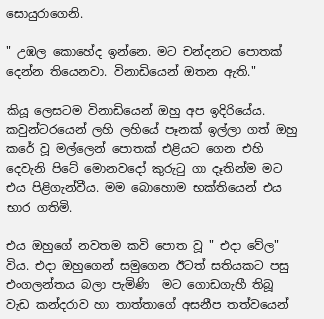සොයුරාගෙනි.

" උඹල කොහේද ඉන්නෙ. මට චන්දනට පොතක් දෙන්න තියෙනවා. විනාඩියෙන් ඔතන ඇති."

කියූ ලෙසටම විනාඩියෙන් ඔහු අප ඉදිරියේය. කවුන්ටරයෙන් ලහි ලහියේ පෑනක් ඉල්ලා ගත් ඔහු කරේ වූ මල්ලෙන් පොතක් එළියට ගෙන එහි දෙවැනි පිටේ මොනවදෝ කුරුටු ගා දෑතින්ම මට එය පිළිගැන්වීය. මම බොහොම භක්තියෙන් එය භාර ගතිමි.

එය ඔහුගේ නවතම කවි පොත වූ " එදා වේල" විය. එදා ඔහුගෙන් සමුගෙන ඊටත් සතියකට පසු එංගලන්තය බලා පැමිණි  මට ගොඩගැහී තිබූ වැඩ කන්දරාව හා තාත්තාගේ අසනීප තත්වයෙන්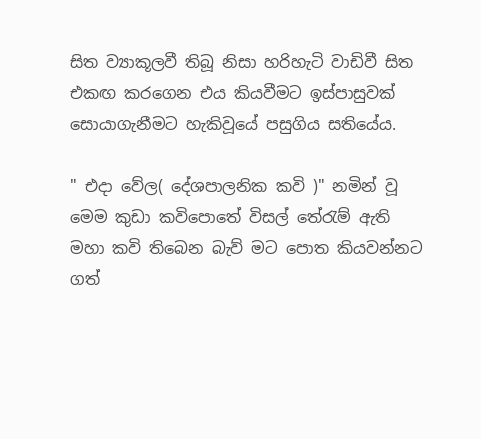සිත ව්‍යාකූලවී තිබූ නිසා හරිහැටි වාඩිවී සිත එකඟ කරගෙන එය කියවීමට ඉස්පාසුවක් සොයාගැනීමට හැකිවූයේ පසුගිය සතියේය.

" එදා වේල( දේශපාලනික කවි )" නමින්‍ වූ මෙම කුඩා කවිපොතේ විසල් තේරැම් ඇති මහා කවි තිබෙන බැව් මට පොත කියවන්නට ගත්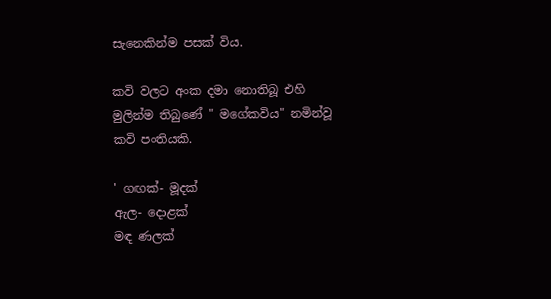සැනෙකින්ම පසක් විය.

කවි වලට අංක දමා නොතිබූ එහි මුලින්ම තිබුණේ " මගේකවිය" නමින්වූ කවි පංතියකි.

' ගඟක්- මූදක්
ඇල- දොළක්
මඳ ණලක්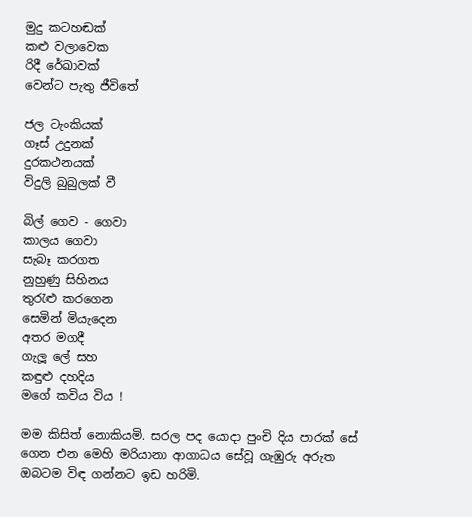මුදු කටහඬක්
කළු වලාවෙක
රිදී රේඛාවක්
වෙන්ට පැතු ජීවිතේ

ජල ටැංකියක්
ගෑස් උදුනක්
දුරකථනයක්
විදුලි බුබුලක් වී

බිල් ගෙව - ගෙවා
කාලය ගෙවා
සැබෑ කරගත
නුහුණු සිහිනය
තුරැළු කරගෙන
සෙමින් මියැදෙන
අතර මගදී
ගැලූ ලේ සහ
කඳුළු දහදිය
මගේ කවිය විය !

මම කිසිත් නොකියමි. සරල පද යොදා පුංචි දිය පාරක් සේ ගෙන එන මෙහි මරියානා ආගාධය සේවූ ගැඹුරු අරුත ඔබටම විඳ ගන්නට ඉඩ හරිමි.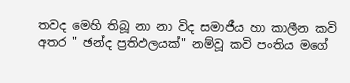තවද මෙහි තිබූ නා නා විද සමාජීය හා කාලීන කවි අතර " ඡන්ද ප්‍රතිඵලයක්" නම්වූ කවි පංතිය මගේ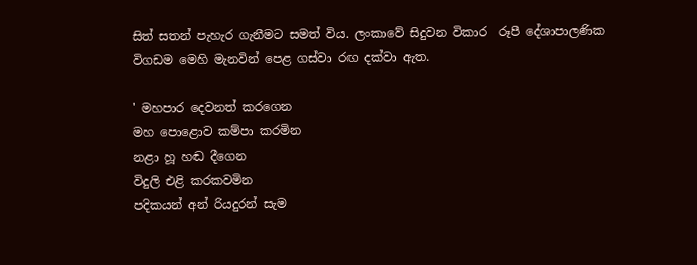සිත් සතන් පැහැර ගැනීමට සමත් විය. ලංකාවේ සිදුවන විකාර  රූපී දේශාපාලණික විගඩම මෙහි මැනවින් පෙළ ගස්වා රඟ දක්වා ඇත.

' මහපාර දෙවනත් කරගෙන
මහ පොළොව කම්පා කරමින
නළා හූ හඬ දීගෙන
විදුලි එළි කරකවමින
පදිකයන් අන් රියදුරන් සැම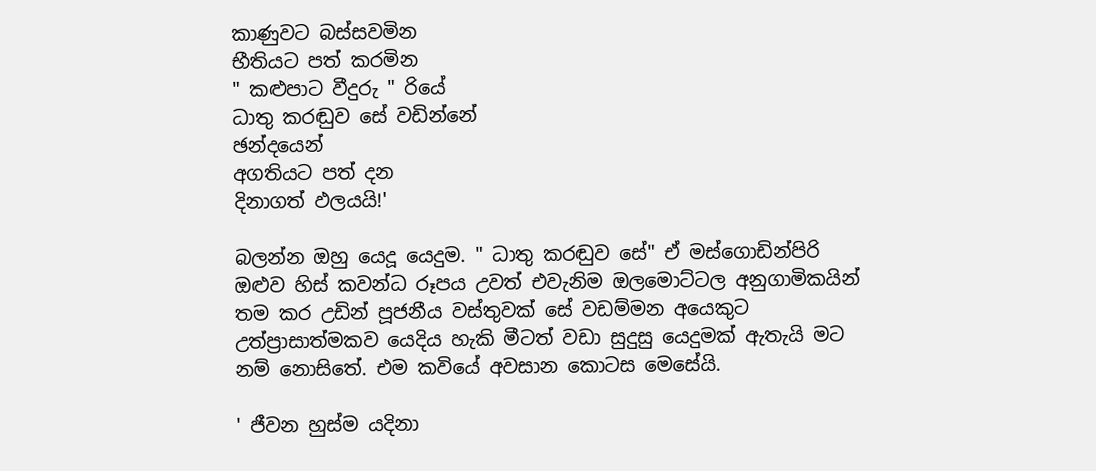කාණුවට බස්සවමින
භීතියට පත් කරමින
" කළුපාට වීදුරු " රියේ
ධාතු කරඬුව සේ වඩින්නේ
ඡන්දයෙන්
අගතියට පත් දන
දිනාගත් ඵලයයි!'

බලන්න ඔහු යෙදූ යෙදුම. " ධාතු කරඬුව සේ" ඒ මස්ගොඩින්පිරි ඔළුව හිස් කවන්ධ රූපය උවත් එවැනිම ඔලමොට්ටල අනුගාමිකයින් තම කර උඩින් පූජනීය වස්තුවක් සේ වඩම්මන අයෙකුට උත්ප්‍රාසාත්මකව යෙදිය හැකි මීටත් වඩා සුදුසු යෙදුමක් ඇතැයි මට නම් නොසිතේ. එම කවියේ අවසාන කොටස මෙසේයි.

' ජීවන හුස්ම යදිනා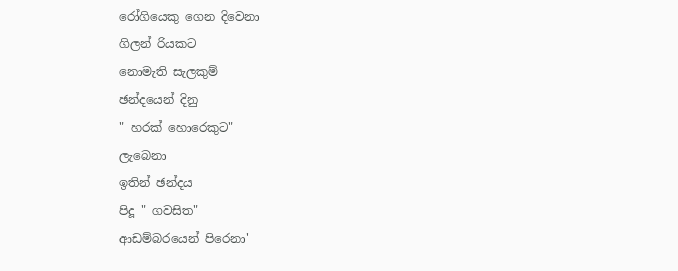රෝගියෙකු ගෙන දිවෙනා
ගිලන් රියකට
නොමැති සැලකුම්
ඡන්දයෙන් දිනු
" හරක් හොරෙකුට"
ලැබෙනා
ඉතින් ඡන්දය
පිදූ " ගවසිත"
ආඩම්බරයෙන් පිරෙනා'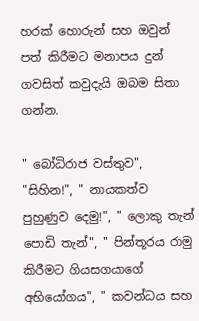හරක් හොරුන් සහ ඔවුන් පත් කිරීමට මනාපය දුන් ගවසිත් කවුදැයි ඔබම සිතා ගන්න.

" බෝධිරාජ වස්තුව", "සිහින!", " නායකත්ව පුහුණුව දෙමු!", " ලොකු තැන් පොඩි තැන්", " පින්තූරය රාමු කිරීමට ගියසගයාගේ අභියෝගය", " කවන්ධය සහ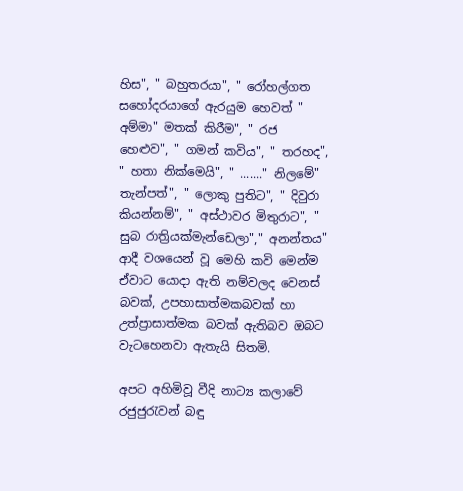හිස", " බහුතරයා", " රෝහල්ගත සහෝදරයාගේ ඇරයුම හෙවත් " අම්මා" මතක් කිරීම", " රජ හෙළුව", " ගමන් කවිය", " තරහද", " හතා නික්මෙයි", " ......." නිලමේ" තැන්පත්", " ලොකු පුතිට", " දිවුරා කියන්නම්", " අස්ථාවර මිතුරාට", " සුබ රාත්‍රියක්මැන්ඩෙලා"," අනන්තය" ආදී වශයෙන් වූ මෙහි කවි මෙන්ම ඒවාට යොදා ඇති නම්වලද වෙනස් බවක්, උපහාසාත්මකබවක් හා උත්ප්‍රාසාත්මක බවක් ඇතිබව ඔබට වැටහෙනවා ඇතැයි සිතමි.

අපට අහිමිවූ වීදි නාට්‍ය කලාවේ රජුජුරැවන් බඳු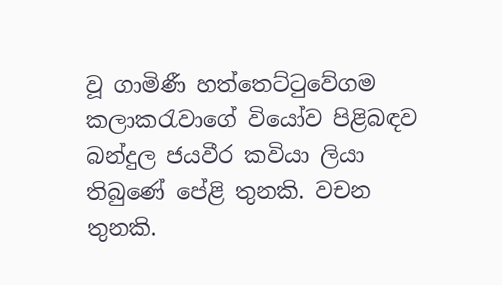වූ ගාමිණී හත්තෙට්ටුවේගම කලාකරැවාගේ වියෝව පිළිබඳව බන්දුල ජයවීර කවියා ලියා තිබුණේ පේළි තුනකි. වචන තුනකි.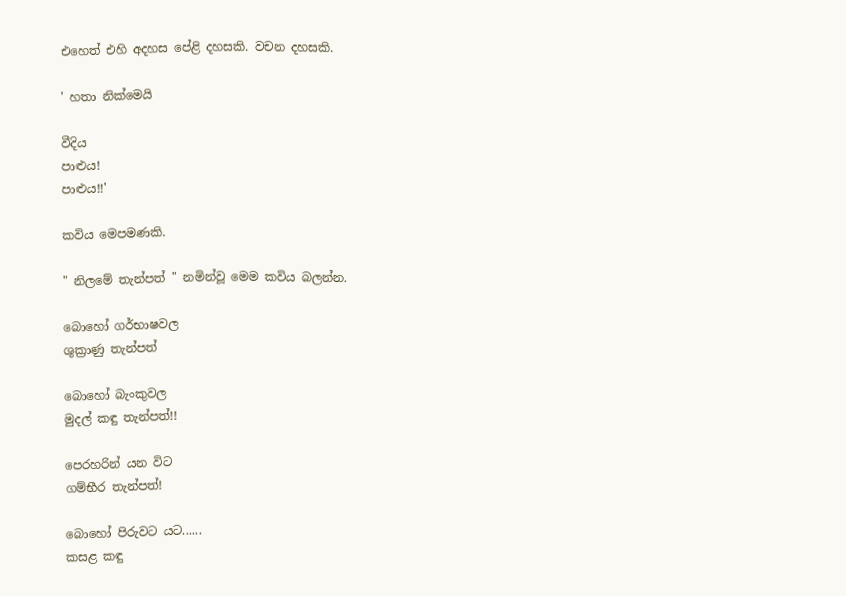එහෙත් එහි අදහස පේළි දහසකි. වචන දහසකි.

' හතා නික්මෙයි

වීදිය
පාළුය!
පාළුය!!'

කවිය මෙපමණකි.

" නිලමේ තැන්පත් " නමින්වූ මෙම කවිය බලන්න.

බොහෝ ගර්භාෂවල
ශුක්‍රාණු තැන්පත්

බොහෝ බැංකුවල
මුදල් කඳු තැන්පත්!!

පෙරහරින් යන විට
ගම්භීර තැන්පත්!

බොහෝ පිරුවට යට......
කසළ කඳු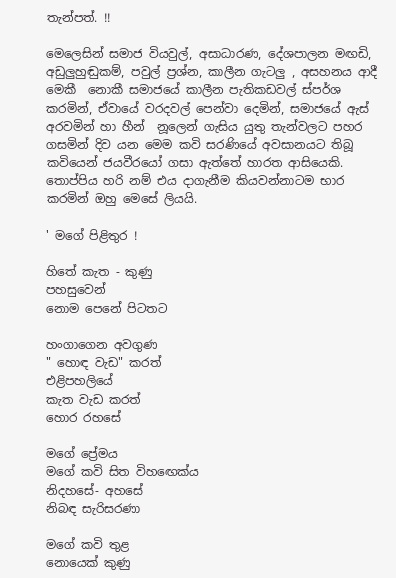තැන්පත්. !!

මෙලෙසින් සමාජ වියවුල්, අසාධාරණ, දේශපාලන මඟඩි, අඩුලුහුඬුකම්, පවුල් ප්‍රශ්න, කාලීන ගැටලු , අසහනය ආදී මෙකී  නොකී සමාජයේ කාලීන පැතිකඩවල් ස්පර්ශ කරමින්, ඒවායේ වරදවල් පෙන්වා දෙමින්, සමාජයේ ඇස් අරවමින් හා හීන්  නූලෙන් ගැසිය යුතු තැන්වලට පහර ගසමින් දිව යන මෙම කවි සරණියේ අවසානයට තිබූ කවියෙන් ජයවීරයෝ ගසා ඇත්තේ හාරත ආසියෙකි. තොප්පිය හරි නම් එය දාගැනීම කියවන්නාටම භාර කරමින් ඔහු මෙසේ ලියයි.

' මගේ පිළිතුර !

හිතේ කැත - කුණු
පහසුවෙන්
නොම පෙනේ පිටතට

හංගාගෙන අවගුණ
" හොඳ වැඩ" කරත්
එළිපහලියේ
කැත වැඩ කරත්
හොර රහසේ

මගේ ප්‍රේමය
මගේ කවි සිත විහඟෙක්ය
නිදහසේ- අහසේ
නිබඳ සැරිසරණා

මගේ කවි තුළ
නොයෙක් කුණු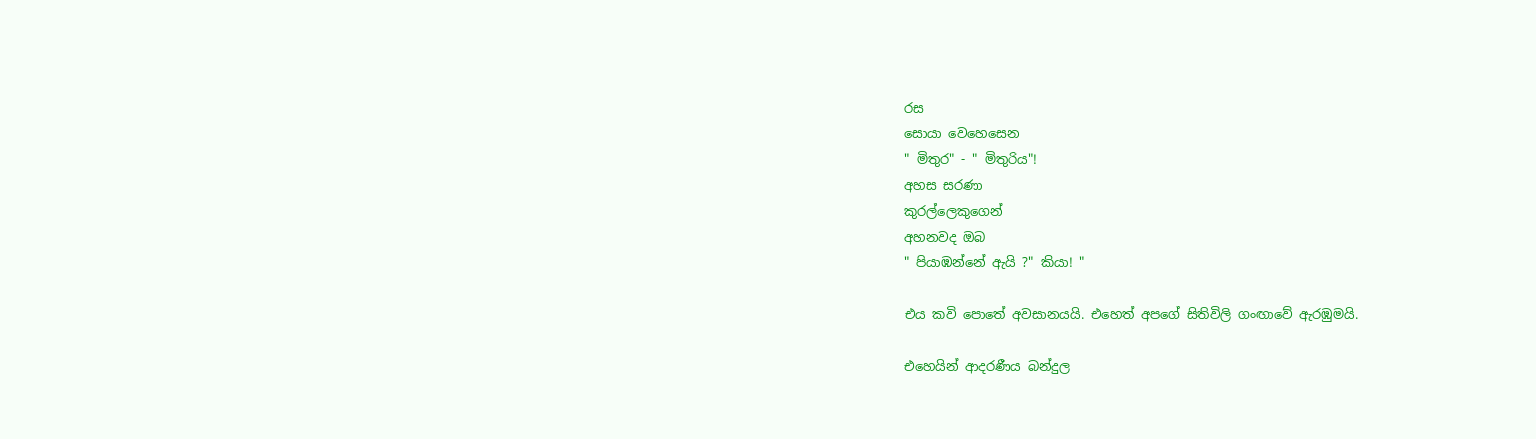රස
සොයා වෙහෙසෙන
" මිතුර" - " මිතුරිය"!
අහස සරණා
කුරල්ලෙකුගෙන්
අහනවද ඔබ
" පියාඹන්නේ ඇයි ?" කියා! "

එය කවි පොතේ අවසානයයි. එහෙත් අපගේ සිතිවිලි ගංඟාවේ ඇරඹුමයි.

එහෙයින් ආදරණීය බන්දුල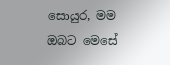සොයුර, මම ඔබට මෙසේ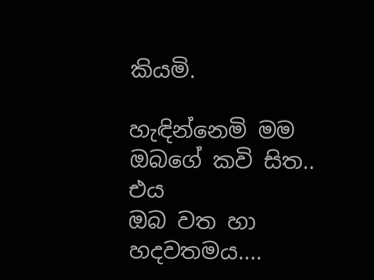කියමි.

හැඳින්නෙමි මම
ඔබගේ කවි සිත..
එය
ඔබ වත හා හදවතමය....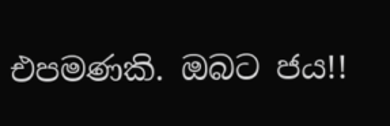එපමණකි. ඔබට ජය!!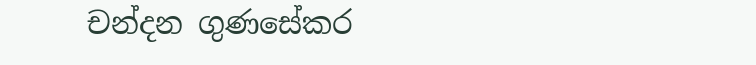චන්දන ගුණසේකර